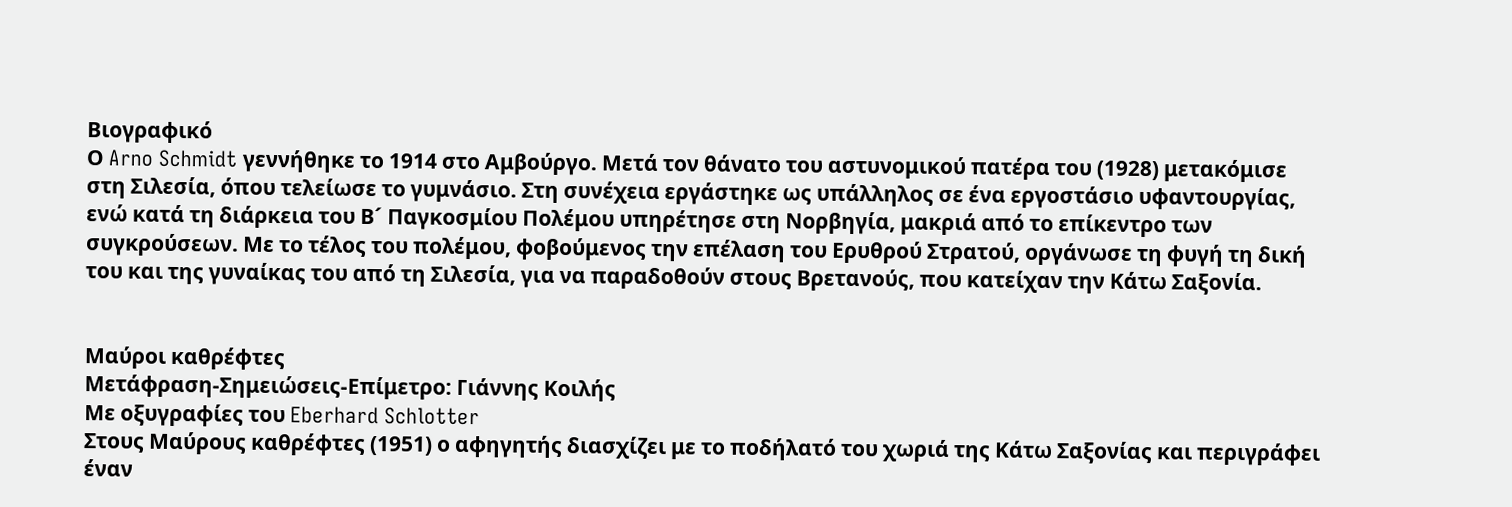Βιογραφικό
Ο Arno Schmidt γεννήθηκε το 1914 στο Αμβούργο. Μετά τον θάνατο του αστυνομικού πατέρα του (1928) μετακόμισε στη Σιλεσία, όπου τελείωσε το γυμνάσιο. Στη συνέχεια εργάστηκε ως υπάλληλος σε ένα εργοστάσιο υφαντουργίας, ενώ κατά τη διάρκεια του Β´ Παγκοσμίου Πολέμου υπηρέτησε στη Νορβηγία, μακριά από το επίκεντρο των συγκρούσεων. Με το τέλος του πολέμου, φοβούμενος την επέλαση του Ερυθρού Στρατού, οργάνωσε τη φυγή τη δική του και της γυναίκας του από τη Σιλεσία, για να παραδοθούν στους Βρετανούς, που κατείχαν την Κάτω Σαξονία.


Μαύροι καθρέφτες
Μετάφραση-Σημειώσεις-Επίμετρο: Γιάννης Κοιλής
Με οξυγραφίες του Eberhard Schlotter
Στους Μαύρους καθρέφτες (1951) ο αφηγητής διασχίζει με το ποδήλατό του χωριά της Κάτω Σαξονίας και περιγράφει έναν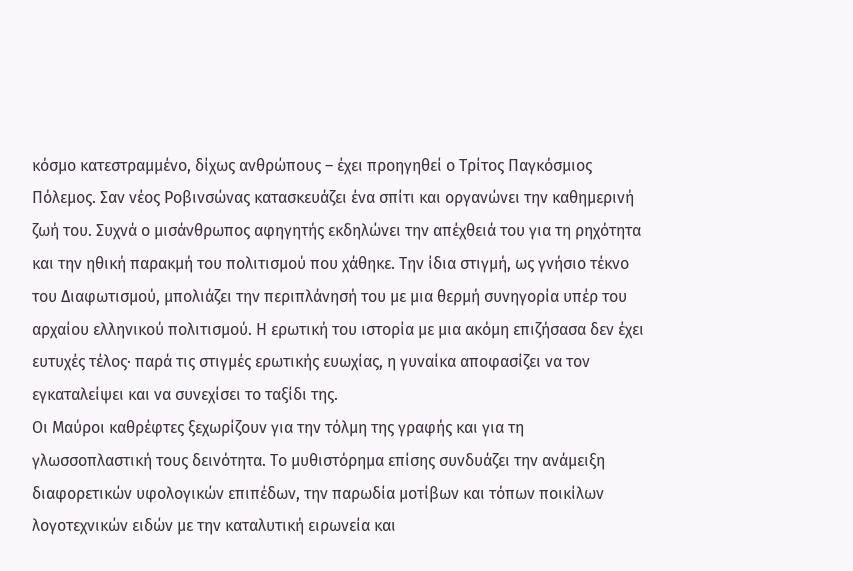κόσμο κατεστραμμένο, δίχως ανθρώπους – έχει προηγηθεί ο Τρίτος Παγκόσμιος Πόλεμος. Σαν νέος Ροβινσώνας κατασκευάζει ένα σπίτι και οργανώνει την καθημερινή ζωή του. Συχνά ο μισάνθρωπος αφηγητής εκδηλώνει την απέχθειά του για τη ρηχότητα και την ηθική παρακμή του πολιτισμού που χάθηκε. Την ίδια στιγμή, ως γνήσιο τέκνο του Διαφωτισμού, μπολιάζει την περιπλάνησή του με μια θερμή συνηγορία υπέρ του αρχαίου ελληνικού πολιτισμού. Η ερωτική του ιστορία με μια ακόμη επιζήσασα δεν έχει ευτυχές τέλος· παρά τις στιγμές ερωτικής ευωχίας, η γυναίκα αποφασίζει να τον εγκαταλείψει και να συνεχίσει το ταξίδι της.
Οι Μαύροι καθρέφτες ξεχωρίζουν για την τόλμη της γραφής και για τη γλωσσοπλαστική τους δεινότητα. Το μυθιστόρημα επίσης συνδυάζει την ανάμειξη διαφορετικών υφολογικών επιπέδων, την παρωδία μοτίβων και τόπων ποικίλων λογοτεχνικών ειδών με την καταλυτική ειρωνεία και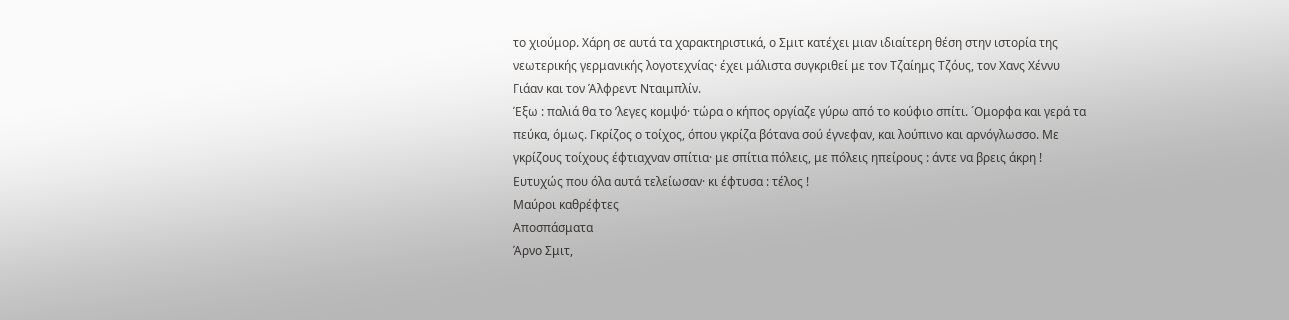το χιούμορ. Χάρη σε αυτά τα χαρακτηριστικά, ο Σμιτ κατέχει μιαν ιδιαίτερη θέση στην ιστορία της νεωτερικής γερμανικής λογοτεχνίας· έχει μάλιστα συγκριθεί με τον Τζαίημς Τζόυς, τον Χανς Χέννυ Γιάαν και τον Άλφρεντ Νταιμπλίν.
Έξω : παλιά θα το ’λεγες κομψό· τώρα ο κήπος οργίαζε γύρω από το κούφιο σπίτι. ´Ομορφα και γερά τα πεύκα, όμως. Γκρίζος ο τοίχος, όπου γκρίζα βότανα σού έγνεφαν, και λούπινο και αρνόγλωσσο. Με γκρίζους τοίχους έφτιαχναν σπίτια· με σπίτια πόλεις, με πόλεις ηπείρους : άντε να βρεις άκρη ! Ευτυχώς που όλα αυτά τελείωσαν· κι έφτυσα : τέλος !
Μαύροι καθρέφτες
Αποσπάσματα
Άρνο Σμιτ,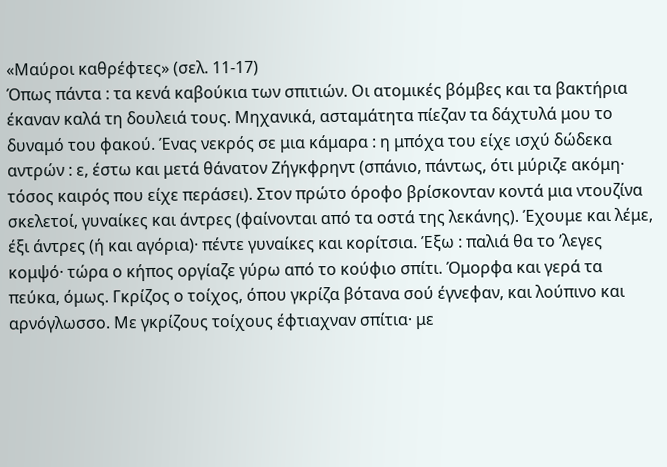«Μαύροι καθρέφτες» (σελ. 11-17)
Όπως πάντα : τα κενά καβούκια των σπιτιών. Οι ατομικές βόμβες και τα βακτήρια έκαναν καλά τη δουλειά τους. Μηχανικά, ασταμάτητα πίεζαν τα δάχτυλά μου το δυναμό του φακού. Ένας νεκρός σε μια κάμαρα : η μπόχα του είχε ισχύ δώδεκα αντρών : ε, έστω και μετά θάνατον Ζήγκφρηντ (σπάνιο, πάντως, ότι μύριζε ακόμη· τόσος καιρός που είχε περάσει). Στον πρώτο όροφο βρίσκονταν κοντά μια ντουζίνα σκελετοί, γυναίκες και άντρες (φαίνονται από τα οστά της λεκάνης). Έχουμε και λέμε, έξι άντρες (ή και αγόρια)· πέντε γυναίκες και κορίτσια. Έξω : παλιά θα το ’λεγες κομψό· τώρα ο κήπος οργίαζε γύρω από το κούφιο σπίτι. Όμορφα και γερά τα πεύκα, όμως. Γκρίζος ο τοίχος, όπου γκρίζα βότανα σού έγνεφαν, και λούπινο και αρνόγλωσσο. Με γκρίζους τοίχους έφτιαχναν σπίτια· με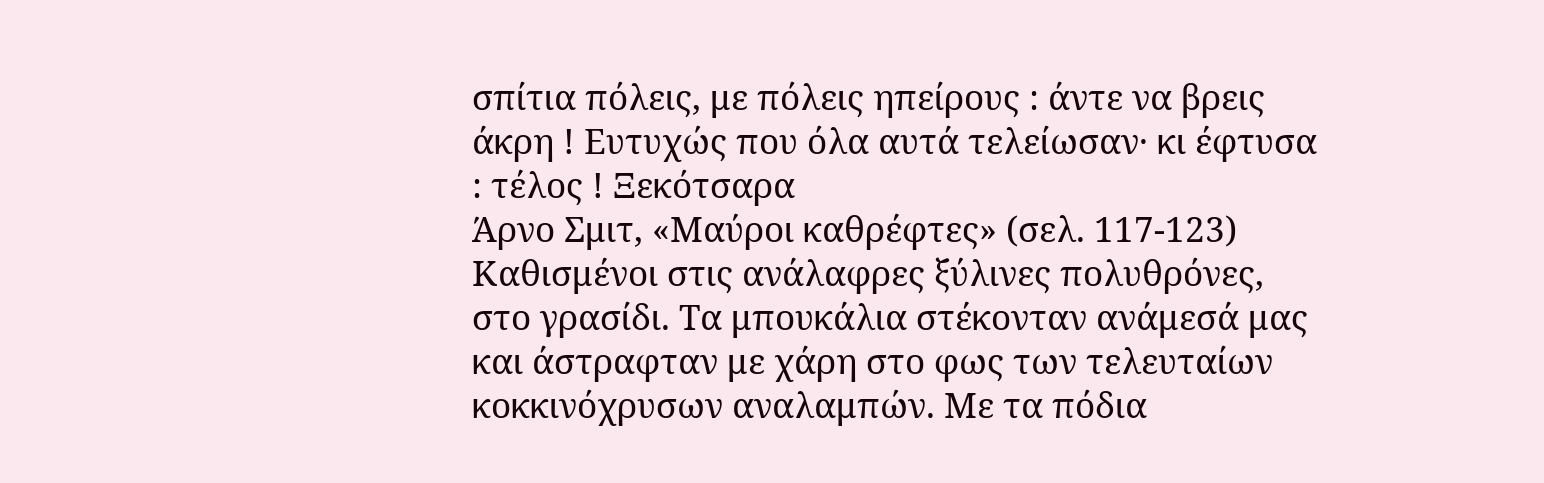σπίτια πόλεις, με πόλεις ηπείρους : άντε να βρεις άκρη ! Ευτυχώς που όλα αυτά τελείωσαν· κι έφτυσα : τέλος ! Ξεκότσαρα
Άρνο Σμιτ, «Μαύροι καθρέφτες» (σελ. 117-123)
Καθισμένοι στις ανάλαφρες ξύλινες πολυθρόνες, στο γρασίδι. Τα μπουκάλια στέκονταν ανάμεσά μας και άστραφταν με χάρη στο φως των τελευταίων κοκκινόχρυσων αναλαμπών. Με τα πόδια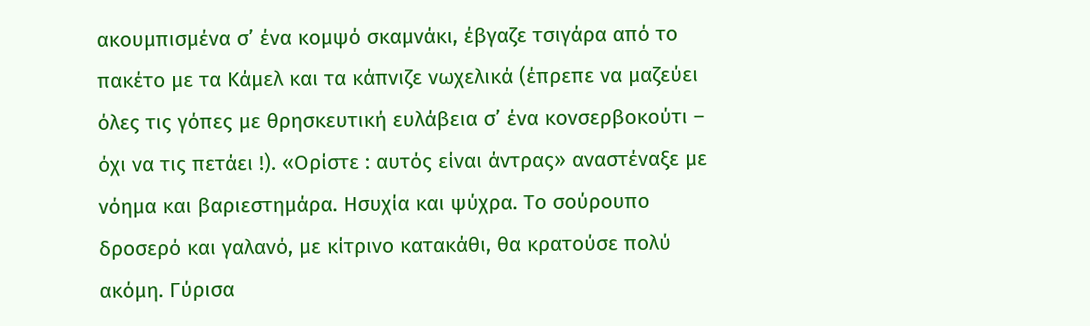ακουμπισμένα σ’ ένα κομψό σκαμνάκι, έβγαζε τσιγάρα από το πακέτο με τα Κάμελ και τα κάπνιζε νωχελικά (έπρεπε να μαζεύει όλες τις γόπες με θρησκευτική ευλάβεια σ’ ένα κονσερβοκούτι – όχι να τις πετάει !). «Ορίστε : αυτός είναι άντρας» αναστέναξε με νόημα και βαριεστημάρα. Ησυχία και ψύχρα. Το σούρουπο δροσερό και γαλανό, με κίτρινο κατακάθι, θα κρατούσε πολύ ακόμη. Γύρισα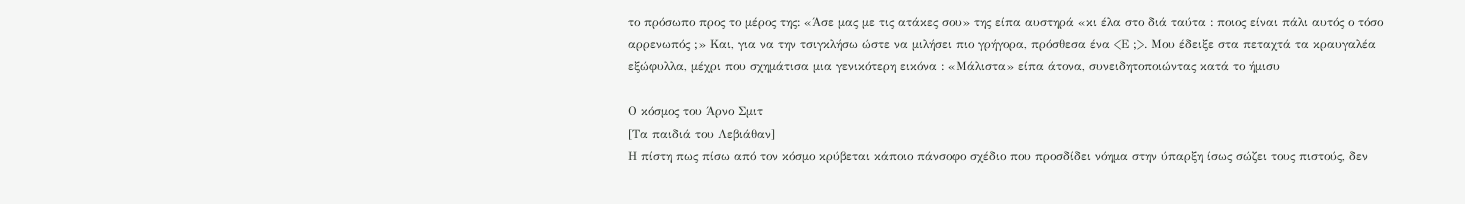το πρόσωπο προς το μέρος της: «Άσε μας με τις ατάκες σου» της είπα αυστηρά «κι έλα στο διά ταύτα : ποιος είναι πάλι αυτός ο τόσο αρρενωπός ;» Και, για να την τσιγκλήσω ώστε να μιλήσει πιο γρήγορα, πρόσθεσα ένα <Ε ;>. Μου έδειξε στα πεταχτά τα κραυγαλέα εξώφυλλα, μέχρι που σχημάτισα μια γενικότερη εικόνα : «Μάλιστα» είπα άτονα, συνειδητοποιώντας κατά το ήμισυ

Ο κόσμος του Άρνο Σμιτ
[Τα παιδιά του Λεβιάθαν]
Η πίστη πως πίσω από τον κόσμο κρύβεται κάποιο πάνσοφο σχέδιο που προσδίδει νόημα στην ύπαρξη ίσως σώζει τους πιστούς, δεν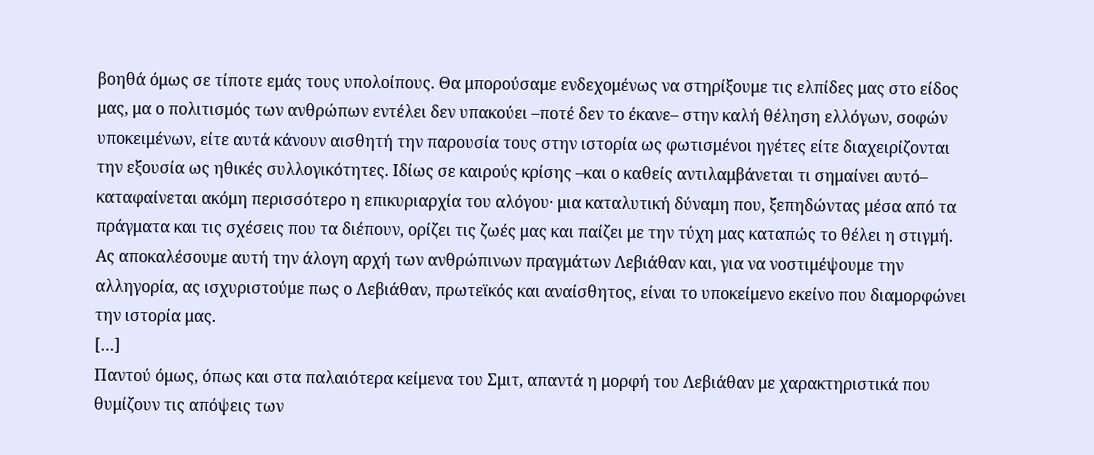βοηθά όμως σε τίποτε εμάς τους υπολοίπους. Θα μπορούσαμε ενδεχομένως να στηρίξουμε τις ελπίδες μας στο είδος μας, μα ο πολιτισμός των ανθρώπων εντέλει δεν υπακούει –ποτέ δεν το έκανε– στην καλή θέληση ελλόγων, σοφών υποκειμένων, είτε αυτά κάνουν αισθητή την παρουσία τους στην ιστορία ως φωτισμένοι ηγέτες είτε διαχειρίζονται την εξουσία ως ηθικές συλλογικότητες. Ιδίως σε καιρούς κρίσης –και ο καθείς αντιλαμβάνεται τι σημαίνει αυτό– καταφαίνεται ακόμη περισσότερο η επικυριαρχία του αλόγου· μια καταλυτική δύναμη που, ξεπηδώντας μέσα από τα πράγματα και τις σχέσεις που τα διέπουν, ορίζει τις ζωές μας και παίζει με την τύχη μας καταπώς το θέλει η στιγμή. Ας αποκαλέσουμε αυτή την άλογη αρχή των ανθρώπινων πραγμάτων Λεβιάθαν και, για να νοστιμέψουμε την αλληγορία, ας ισχυριστούμε πως ο Λεβιάθαν, πρωτεϊκός και αναίσθητος, είναι το υποκείμενο εκείνο που διαμορφώνει την ιστορία μας.
[…]
Παντού όμως, όπως και στα παλαιότερα κείμενα του Σμιτ, απαντά η μορφή του Λεβιάθαν με χαρακτηριστικά που θυμίζουν τις απόψεις των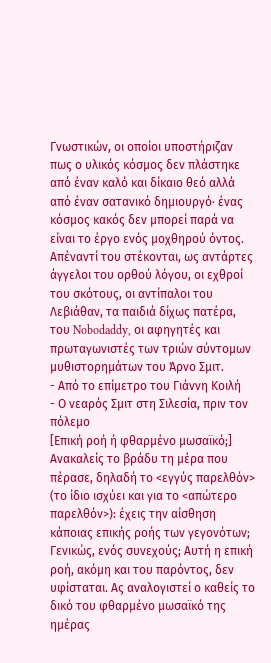Γνωστικών, οι οποίοι υποστήριζαν πως ο υλικός κόσμος δεν πλάστηκε από έναν καλό και δίκαιο θεό αλλά από έναν σατανικό δημιουργό· ένας κόσμος κακός δεν μπορεί παρά να είναι το έργο ενός μοχθηρού όντος. Απέναντί του στέκονται, ως αντάρτες άγγελοι του ορθού λόγου, οι εχθροί του σκότους, οι αντίπαλοι του Λεβιάθαν, τα παιδιά δίχως πατέρα, του Nobodaddy, οι αφηγητές και πρωταγωνιστές των τριών σύντομων μυθιστορημάτων του Άρνο Σμιτ.
- Από το επίμετρο του Γιάννη Κοιλή
- Ο νεαρός Σμιτ στη Σιλεσία, πριν τον πόλεμο
[Επική ροή ή φθαρμένο μωσαϊκό;]
Ανακαλείς το βράδυ τη μέρα που πέρασε, δηλαδή το <εγγύς παρελθόν> (το ίδιο ισχύει και για το <απώτερο παρελθόν>): έχεις την αίσθηση κάποιας επικής ροής των γεγονότων; Γενικώς, ενός συνεχούς; Αυτή η επική ροή, ακόμη και του παρόντος, δεν υφίσταται. Ας αναλογιστεί ο καθείς το δικό του φθαρμένο μωσαϊκό της ημέρας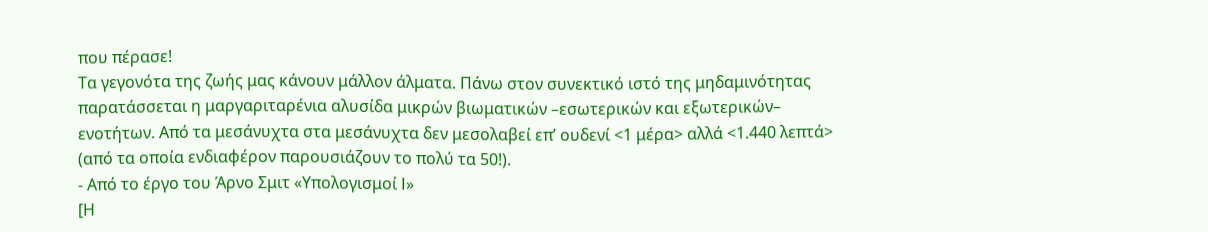που πέρασε!
Τα γεγονότα της ζωής μας κάνουν μάλλον άλματα. Πάνω στον συνεκτικό ιστό της μηδαμινότητας παρατάσσεται η μαργαριταρένια αλυσίδα μικρών βιωματικών –εσωτερικών και εξωτερικών– ενοτήτων. Από τα μεσάνυχτα στα μεσάνυχτα δεν μεσολαβεί επ’ ουδενί <1 μέρα> αλλά <1.440 λεπτά> (από τα οποία ενδιαφέρον παρουσιάζουν το πολύ τα 50!).
- Από το έργο του Άρνο Σμιτ «Υπολογισμοί Ⅰ»
[Η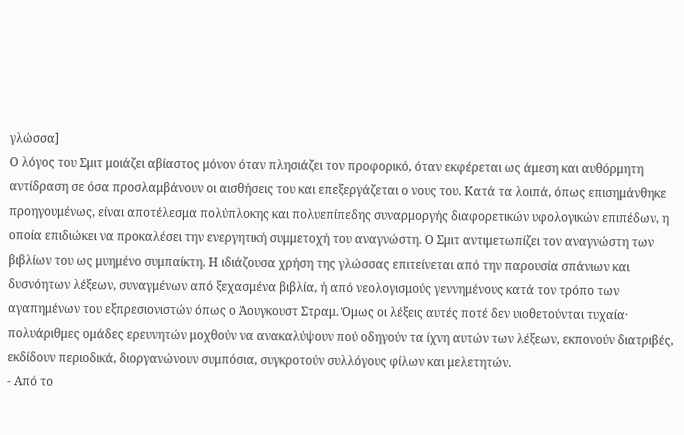γλώσσα]
Ο λόγος του Σμιτ μοιάζει αβίαστος μόνον όταν πλησιάζει τον προφορικό, όταν εκφέρεται ως άμεση και αυθόρμητη αντίδραση σε όσα προσλαμβάνουν οι αισθήσεις του και επεξεργάζεται ο νους του. Κατά τα λοιπά, όπως επισημάνθηκε προηγουμένως, είναι αποτέλεσμα πολύπλοκης και πολυεπίπεδης συναρμοργής διαφορετικών υφολογικών επιπέδων, η οποία επιδιώκει να προκαλέσει την ενεργητική συμμετοχή του αναγνώστη. Ο Σμιτ αντιμετωπίζει τον αναγνώστη των βιβλίων του ως μυημένο συμπαίκτη. Η ιδιάζουσα χρήση της γλώσσας επιτείνεται από την παρουσία σπάνιων και δυσνόητων λέξεων, συναγμένων από ξεχασμένα βιβλία, ή από νεολογισμούς γεννημένους κατά τον τρόπο των αγαπημένων του εξπρεσιονιστών όπως ο Άουγκουστ Στραμ. Όμως οι λέξεις αυτές ποτέ δεν υιοθετούνται τυχαία· πολυάριθμες ομάδες ερευνητών μοχθούν να ανακαλύψουν πού οδηγούν τα ίχνη αυτών των λέξεων, εκπονούν διατριβές, εκδίδουν περιοδικά, διοργανώνουν συμπόσια, συγκροτούν συλλόγους φίλων και μελετητών.
- Από το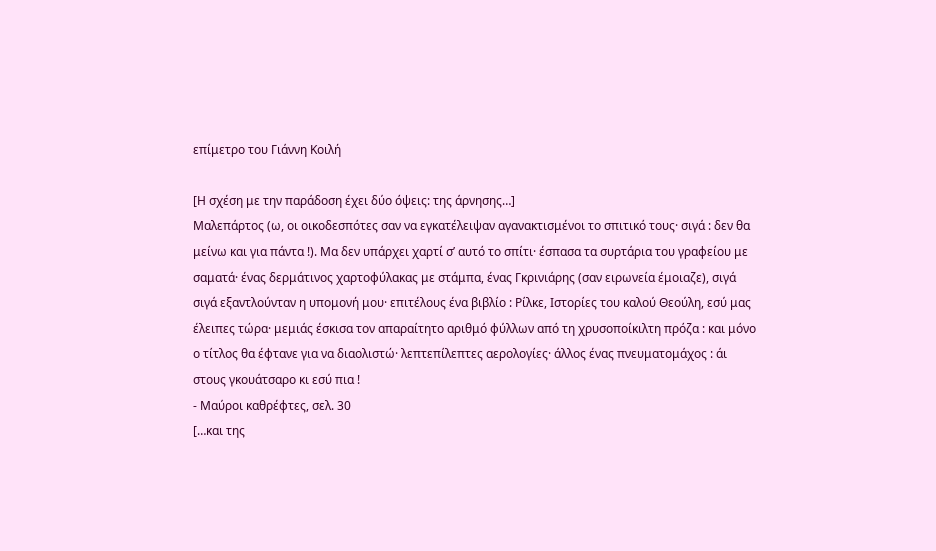επίμετρο του Γιάννη Κοιλή

[Η σχέση με την παράδοση έχει δύο όψεις: της άρνησης…]
Μαλεπάρτος (ω, οι οικοδεσπότες σαν να εγκατέλειψαν αγανακτισμένοι το σπιτικό τους· σιγά : δεν θα μείνω και για πάντα !). Μα δεν υπάρχει χαρτί σ’ αυτό το σπίτι· έσπασα τα συρτάρια του γραφείου με σαματά· ένας δερμάτινος χαρτοφύλακας με στάμπα, ένας Γκρινιάρης (σαν ειρωνεία έμοιαζε), σιγά σιγά εξαντλούνταν η υπομονή μου· επιτέλους ένα βιβλίο : Ρίλκε, Ιστορίες του καλού Θεούλη, εσύ μας έλειπες τώρα· μεμιάς έσκισα τον απαραίτητο αριθμό φύλλων από τη χρυσοποίκιλτη πρόζα : και μόνο ο τίτλος θα έφτανε για να διαολιστώ· λεπτεπίλεπτες αερολογίες· άλλος ένας πνευματομάχος : άι στους γκουάτσαρο κι εσύ πια !
- Μαύροι καθρέφτες, σελ. 30
[…και της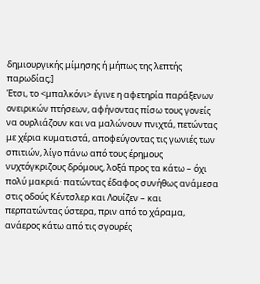δημιουργικής μίμησης ή μήπως της λεπτής παρωδίας;]
Έτσι, το <μπαλκόνι> έγινε η αφετηρία παράξενων ονειρικών πτήσεων, αφήνοντας πίσω τους γονείς να ουρλιάζουν και να μαλώνουν πνιχτά, πετώντας με χέρια κυματιστά, αποφεύγοντας τις γωνιές των σπιτιών, λίγο πάνω από τους έρημους νυχτόγκριζους δρόμους, λοξά προς τα κάτω – όχι πολύ μακριά· πατώντας έδαφος συνήθως ανάμεσα στις οδούς Κέντσλερ και Λουίζεν – και περπατώντας ύστερα, πριν από το χάραμα, ανάερος κάτω από τις σγουρές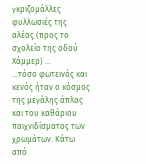γκριζομάλλες φυλλωσιές της αλέας (προς το σχολείο της οδού Χάμμερ) …
…τόσο φωτεινός και κενός ήταν ο κόσμος της μεγάλης άπλας και του καθάριου παιχνιδίσματος των χρωμάτων. Κάτω από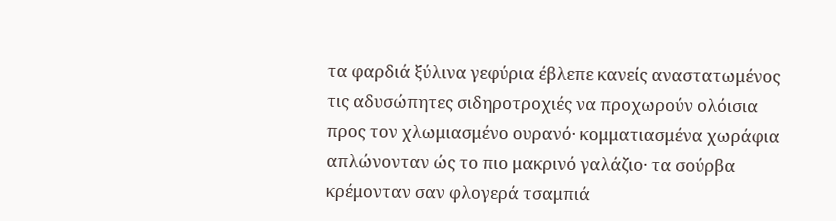τα φαρδιά ξύλινα γεφύρια έβλεπε κανείς αναστατωμένος τις αδυσώπητες σιδηροτροχιές να προχωρούν ολόισια προς τον χλωμιασμένο ουρανό· κομματιασμένα χωράφια απλώνονταν ώς το πιο μακρινό γαλάζιο· τα σούρβα κρέμονταν σαν φλογερά τσαμπιά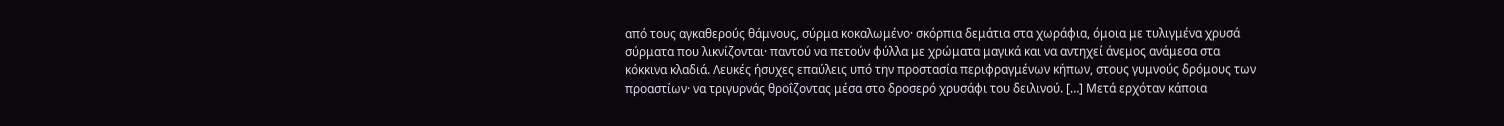από τους αγκαθερούς θάμνους, σύρμα κοκαλωμένο· σκόρπια δεμάτια στα χωράφια, όμοια με τυλιγμένα χρυσά σύρματα που λικνίζονται· παντού να πετούν φύλλα με χρώματα μαγικά και να αντηχεί άνεμος ανάμεσα στα κόκκινα κλαδιά. Λευκές ήσυχες επαύλεις υπό την προστασία περιφραγμένων κήπων, στους γυμνούς δρόμους των προαστίων· να τριγυρνάς θροΐζοντας μέσα στο δροσερό χρυσάφι του δειλινού. […] Μετά ερχόταν κάποια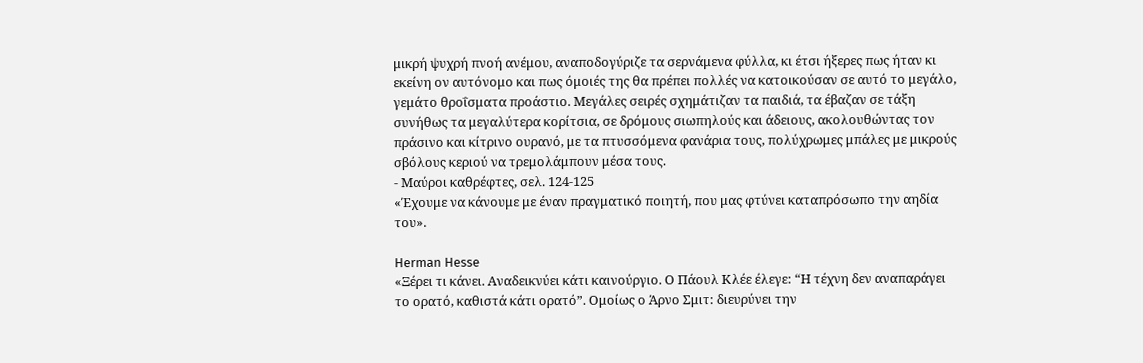μικρή ψυχρή πνοή ανέμου, αναποδογύριζε τα σερνάμενα φύλλα, κι έτσι ήξερες πως ήταν κι εκείνη ον αυτόνομο και πως όμοιές της θα πρέπει πολλές να κατοικούσαν σε αυτό το μεγάλο, γεμάτο θροΐσματα προάστιο. Μεγάλες σειρές σχημάτιζαν τα παιδιά, τα έβαζαν σε τάξη συνήθως τα μεγαλύτερα κορίτσια, σε δρόμους σιωπηλούς και άδειους, ακολουθώντας τον πράσινο και κίτρινο ουρανό, με τα πτυσσόμενα φανάρια τους, πολύχρωμες μπάλες με μικρούς σβόλους κεριού να τρεμολάμπουν μέσα τους.
- Μαύροι καθρέφτες, σελ. 124-125
«Έχουμε να κάνουμε με έναν πραγματικό ποιητή, που μας φτύνει καταπρόσωπο την αηδία του».

Herman Hesse
«Ξέρει τι κάνει. Αναδεικνύει κάτι καινούργιο. Ο Πάουλ Κλέε έλεγε: “Η τέχνη δεν αναπαράγει το ορατό, καθιστά κάτι ορατό”. Ομοίως ο Άρνο Σμιτ: διευρύνει την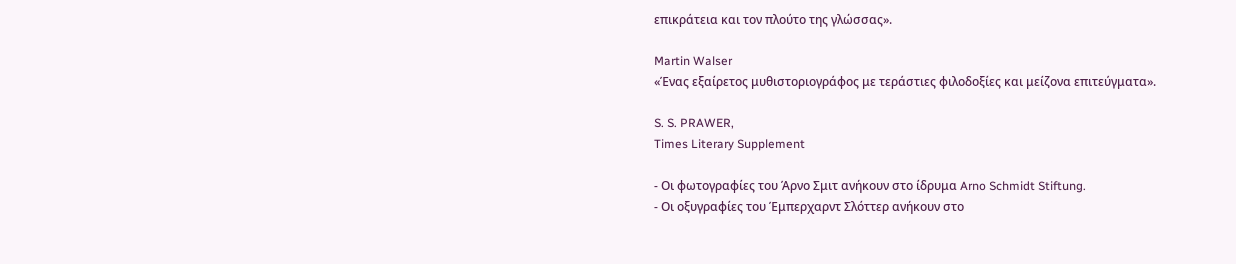επικράτεια και τον πλούτο της γλώσσας».

Martin Walser
«Ένας εξαίρετος μυθιστοριογράφος με τεράστιες φιλοδοξίες και μείζονα επιτεύγματα».

S. S. PRAWER,
Times Literary Supplement

- Οι φωτογραφίες του Άρνο Σμιτ ανήκουν στο ίδρυμα Arno Schmidt Stiftung.
- Οι οξυγραφίες του Έμπερχαρντ Σλόττερ ανήκουν στο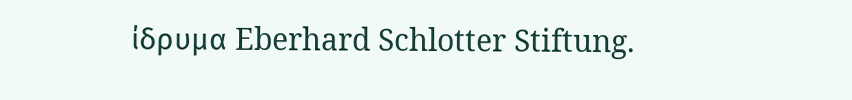ίδρυμα Eberhard Schlotter Stiftung.